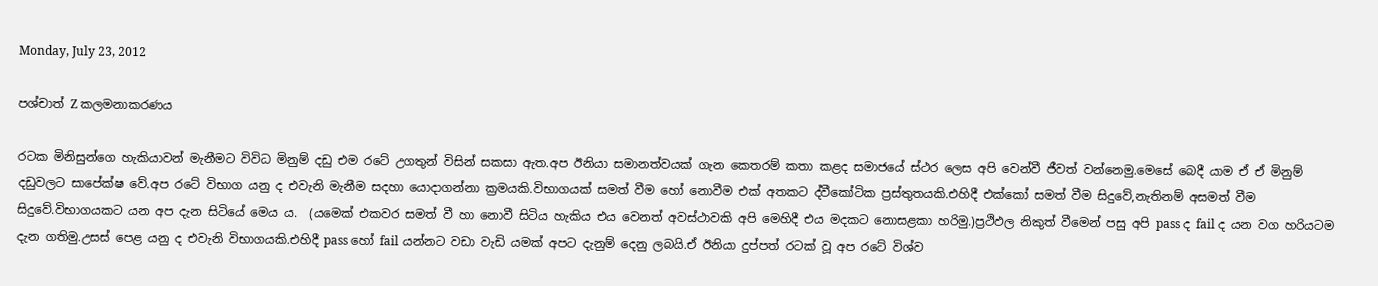Monday, July 23, 2012

පශ්චාත් Z කලමනාකරණය

රටක මිනිසුන්ගෙ හැකියාවන් මැනීමට විවිධ මිනුම් දඩු එම රටේ උගතුන් විසින් සකසා ඇත.අප ඊනියා සමානත්වයක් ගැන කෙතරම් කතා කළද සමාජයේ ස්ථර ලෙස අපි වෙන්වී ජීවත් වන්නෙමු.මෙසේ බෙදී යාම ඒ ඒ මිනුම් දඩුවලට සාපේක්ෂ වේ.අප රටේ විභාග යනු ද එවැනි මැනීම සදහා යොදාගන්නා ක්‍රමයකි.විභාගයක් සමත් වීම හෝ නොවීම එක් අතකට ද්වීකෝටික ප්‍රස්තුතයකි.එහිදී එක්කෝ සමත් වීම සිදුවේ,නැතිනම් අසමත් වීම සිදුවේ.විභාගයකට යන අප දැන සිටියේ මෙය ය.  (යමෙක් එකවර සමත් වී හා නොවී සිටිය හැකිය එය වෙනත් අවස්ථාවකි අපි මෙහිදී එය මදකට නොසළකා හරිමු.)ප්‍රථිඵල නිකුත් වීමෙන් පසු අපි pass ද fail ද යන වග හරියටම දැන ගතිමු.උසස් පෙළ යනු ද එවැනි විභාගයකි.එහිදී pass හෝ fail යන්නට වඩා වැඩි යමක් අපට දැනුම් දෙනු ලබයි.ඒ ඊනියා දුප්පත් රටක් වූ අප රටේ විශ්ව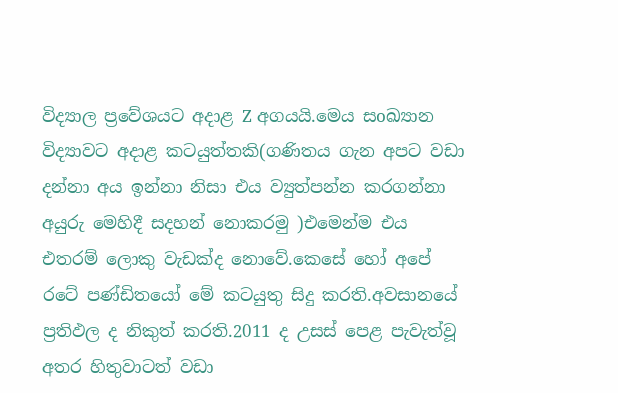විද්‍යාල ප්‍රවේශයට අදාළ Z අගයයි.මෙය සoඛ්‍යාන විද්‍යාවට අදාළ කටයුත්තකි(ගණිතය ගැන අපට වඩා දන්නා අය ඉන්නා නිසා එය ව්‍යුත්පන්න කරගන්නා අයුරු මෙහිදී සදහන් නොකරමු )එමෙන්ම එය එතරම් ලොකු වැඩක්ද නොවේ.කෙසේ හෝ අපේ රටේ පණ්ඩිතයෝ මේ කටයුතු සිදු කරති.අවසානයේ ප්‍රතිඵල ද නිකුත් කරති.2011 ද උසස් පෙළ පැවැත්වූ අතර හිතුවාටත් වඩා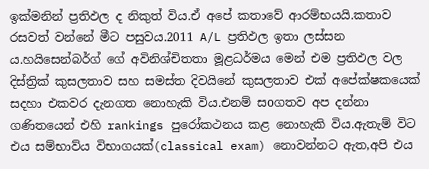ඉක්මනින් ප්‍රතිඵල ද නිකුත් විය.ඒ අපේ කතාවේ ආරම්භයයි.කතාව රසවත් වන්නේ මීට පසුවය.2011 A/L ප්‍රතිඵල ඉතා ලස්සන ය.හයිසෙන්බර්ග් ගේ අවිනිශ්චිතතා මූළධර්මය මෙන් එම ප්‍රතිඵල වල දිස්ත්‍රික් කුසලතාව සහ සමස්ත දිවයිනේ කුසලතාව එක් අපේක්ෂකයෙක් සදහා එකවර දැනගත නොහැකි විය.එනම් සoගතව අප දන්නා ගණිතයෙන් එහි rankings පුරෝකථනය කළ නොහැකි විය.ඇතැම් විට එය සම්භාව්ය විභාගයක්(classical exam) නොවන්නට ඇත,අපි එය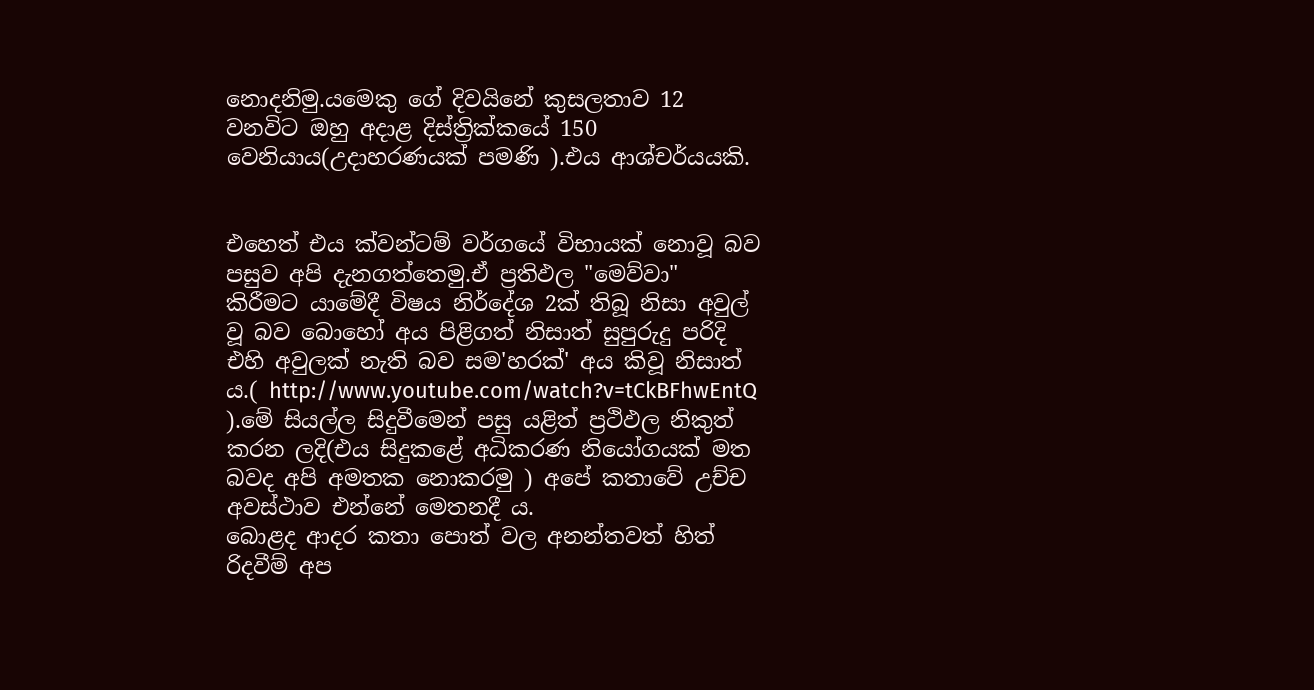නොදනිමු.යමෙකු ගේ දිවයිනේ කුසලතාව 12 වනවිට ඔහු අදාළ දිස්ත්‍රික්කයේ 150 වෙනියාය(උදාහරණයක් පමණි ).එය ආශ්චර්යයකි.


එහෙත් එය ක්වන්ටම් වර්ගයේ විභායක් නොවූ බව පසුව අපි දැනගත්තෙමු.ඒ ප්‍රතිඵල "මෙව්වා" කිරීමට යාමේදී විෂය නිර්දේශ 2ක් තිබූ නිසා අවුල් වූ බව බොහෝ අය පිළිගත් නිසාත් සුපුරුදු පරිදි එහි අවුලක් නැති බව සම'හරක්' අය කිවූ නිසාත් ය.( http://www.youtube.com/watch?v=tCkBFhwEntQ ).මේ සියල්ල සිදුවීමෙන් පසු යළිත් ප්‍රථිඵල නිකුත් කරන ලදි(එය සිදුකළේ අධිකරණ නියෝගයක් මත බවද අපි අමතක නොකරමු ) අපේ කතාවේ උච්ච අවස්ථාව එන්නේ මෙතනදී ය.
බොළද ආදර කතා පොත් වල අනන්තවත් හිත් රිදවීම් අප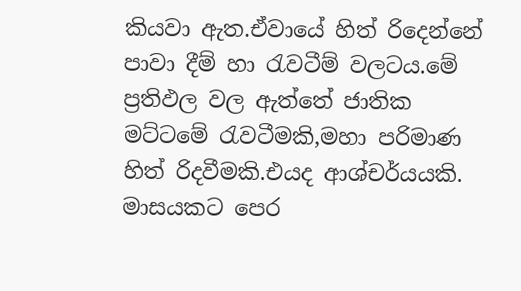කියවා ඇත.ඒවායේ හිත් රිදෙන්නේ පාවා දීම් හා රැවටීම් වලටය.මේ ප්‍රතිඵල වල ඇත්තේ ජාතික මට්ටමේ රැවටීමකි,මහා පරිමාණ හිත් රිදවීමකි.එයද ආශ්චර්යයකි. මාසයකට පෙර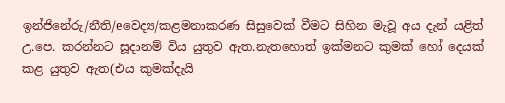ඉන්ජිනේරු/නීති/eවෙද්‍ය/කළමනාකරණ සිසුවෙක් වීමට සිහින මැවූ අය දැන් යළිත් උ.පෙ. කරන්නට සූදානම් විය යුතුව ඇත.නැතහොත් ඉක්මනට කුමක් හෝ දෙයක් කළ යුතුව ඇත(එය කුමක්දැයි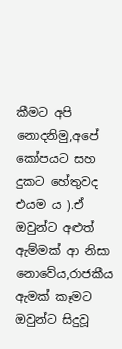කීමට අපි නොදනිමු,අපේ කෝපයට සහ දුකට හේතුවද එයම ය ).ඒ ඔවුන්ට අළුත් ඇම්මක් ආ නිසා නොවේය,රාජකීය ඇමක් කෑමට ඔවුන්ට සිදුවූ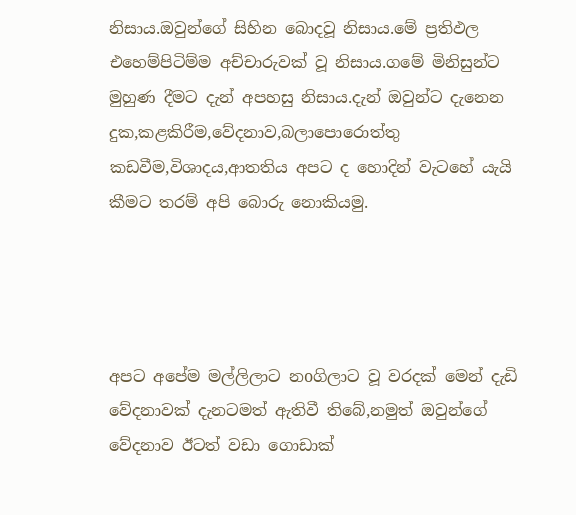නිසාය.ඔවුන්ගේ සිහින බොදවූ නිසාය.මේ ප්‍රතිඵල එහෙම්පිටිම්ම අච්චාරුවක් වූ නිසාය.ගමේ මිනිසුන්ට මුහුණ දීමට දැන් අපහසු නිසාය.දැන් ඔවුන්ට දැනෙන දුක,කළකිරීම,වේදනාව,බලාපොරොත්තු කඩවීම,විශාදය,ආතතිය අපට ද හොදින් වැටහේ යැයි කීමට තරම් අපි බොරු නොකියමු.




අපට අපේම මල්ලිලාට නoගිලාට වූ වරදක් මෙන් දැඩි වේදනාවක් දැනටමත් ඇතිවී තිබේ,නමුත් ඔවුන්ගේ වේදනාව ඊටත් වඩා ගොඩාක්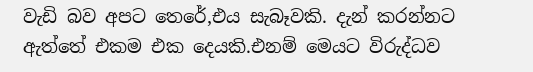වැඩි බව අපට තෙරේ,එය සැබෑවකි. දැන් කරන්නට ඇත්තේ එකම එක දෙයකි.එනම් මෙයට විරුද්ධව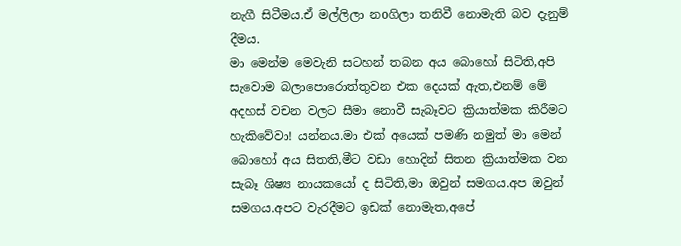නැගී සිටීමය.ඒ මල්ලිලා නoගිලා තනිවී නොමැති බව දැනුම් දීමය.
මා මෙන්ම මෙවැනි සටහන් තබන අය බොහෝ සිටිති,අපි සැවොම බලාපොරොත්තුවන එක දෙයක් ඇත,එනම් මේ අදහස් වචන වලට සීමා නොවී සැබෑවට ක්‍රියාත්මක කිරීමට හැකිවේවා! යන්නය.මා එක් අයෙක් පමණි නමුත් මා මෙන් බොහෝ අය සිතති,මීට වඩා හොදින් සිතන ක්‍රියාත්මක වන සැබෑ ශිෂ්‍ය නායකයෝ ද සිටිති,මා ඔවුන් සමගය.අප ඔවුන් සමගය.අපට වැරදීමට ඉඩක් නොමැත,අපේ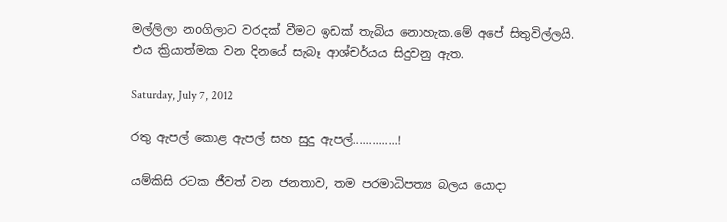මල්ලිලා නoගිලාට වරදක් වීමට ඉඩක් තැබිය නොහැක.මේ අපේ සිතුවිල්ලයි.
එය ක්‍රියාත්මක වන දිනයේ සැබෑ ආශ්චර්යය සිදුවනු ඇත.

Saturday, July 7, 2012

රතු ඇපල් කොළ ඇපල් සහ සුදු ඇපල්..............!

යම්කිසි රටක ජීවත් වන ජනතාව, තම පරමාධිපත්‍ය බලය යොදා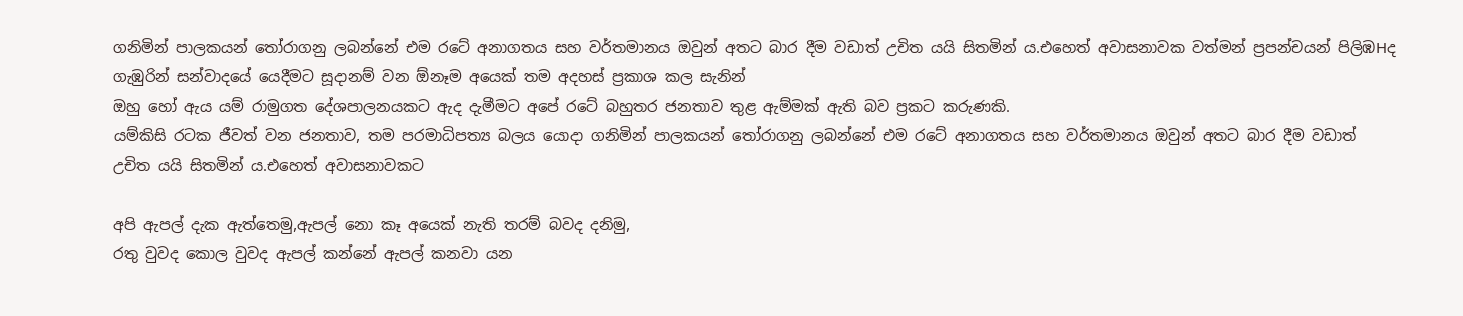ගනිමින් පාලකයන් තෝරාගනු ලබන්නේ එම රටේ අනාගතය සහ වර්තමානය ඔවුන් අතට බාර දීම වඩාත් උචිත යයි සිතමින් ය.එහෙත් අවාසනාවක වත්මන් ප්‍රපන්චයන් පිලිඹHද ගැඹුරින් සන්වාදයේ යෙදීමට සූදානම් වන ඕනෑම අයෙක් තම අදහස් ප්‍රකාශ කල සැනින්
ඔහු හෝ ඇය යම් රාමුගත දේශපාලනයකට ඇද දැමීමට අපේ රටේ බහුතර ජනතාව තුළ ඇම්මක් ඇති බව ප්‍රකට කරුණකි.
යම්කිසි රටක ජීවත් වන ජනතාව, තම පරමාධිපත්‍ය බලය යොදා ගනිමින් පාලකයන් තෝරාගනු ලබන්නේ එම රටේ අනාගතය සහ වර්තමානය ඔවුන් අතට බාර දීම වඩාත් උචිත යයි සිතමින් ය.එහෙත් අවාසනාවකට

අපි ඇපල් දැක ඇත්තෙමු,ඇපල් නො කෑ අයෙක් නැති තරම් බවද දනිමු,
රතු වුවද කොල වුවද ඇපල් කන්නේ ඇපල් කනවා යන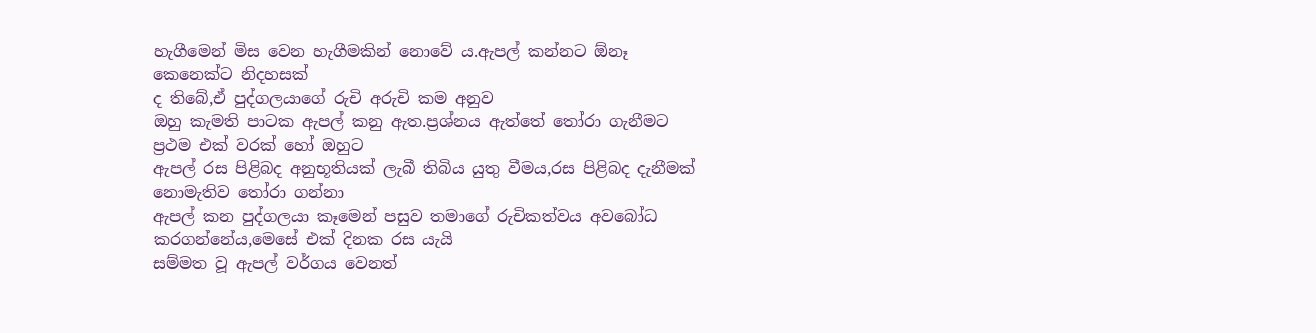හැගීමෙන් මිස වෙන හැගීමකින් නොවේ ය.ඇපල් කන්නට ඕනෑ කෙනෙක්ට නිදහසක්
ද තිබේ,ඒ පුද්ගලයාගේ රුචි අරුචි කම අනුව
ඔහු කැමති පාටක ඇපල් කනු ඇත.ප්‍රශ්නය ඇත්තේ තෝරා ගැනීමට ප්‍රථම එක් වරක් හෝ ඔහුට
ඇපල් රස පිළිබද අනුභූතියක් ලැබී තිබිය යුතු වීමය,රස පිළිබද දැනීමක් නොමැතිව තෝරා ගන්නා
ඇපල් කන පුද්ගලයා කෑමෙන් පසුව තමාගේ රුචිකත්වය අවබෝධ කරගන්නේය,මෙසේ එක් දිනක රස යැයි
සම්මත වූ ඇපල් වර්ගය වෙනත්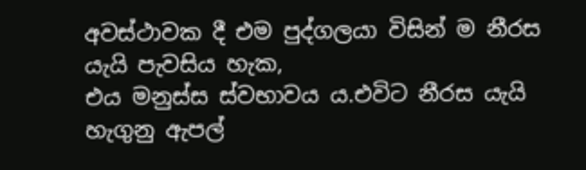අවස්ථාවක දී එම පුද්ගලයා විසින් ම නීරස යැයි පැවසිය හැක,
එය මනුස්ස ස්වභාවය ය.එවිට නීරස යැයි හැගුනු ඇපල්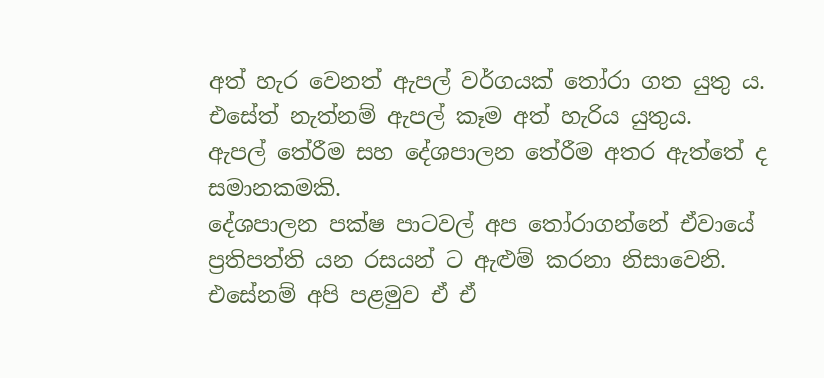අත් හැර වෙනත් ඇපල් වර්ගයක් තෝරා ගත යුතු ය.
එසේත් නැත්නම් ඇපල් කෑම අත් හැරිය යුතුය.
ඇපල් තේරීම සහ දේශපාලන තේරීම අතර ඇත්තේ ද සමානකමකි.
දේශපාලන පක්ෂ පාටවල් අප තෝරාගන්නේ ඒවායේ ප්‍රතිපත්ති යන රසයන් ට ඇළුම් කරනා නිසාවෙනි.
එසේනම් අපි පළමුව ඒ ඒ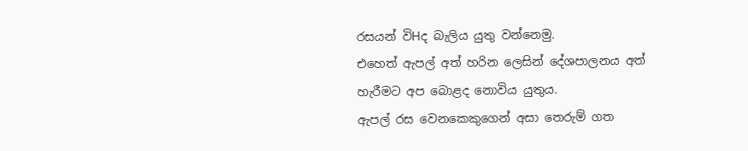රසයන් විHද බැලිය යුතු වන්නෙමු.
එහෙත් ඇපල් අත් හරින ලෙසින් දේශපාලනය අත් හැරීමට අප බොළද නොවිය යුතුය.
ඇපල් රස වෙනකෙකුගෙන් අසා තෙරුම් ගත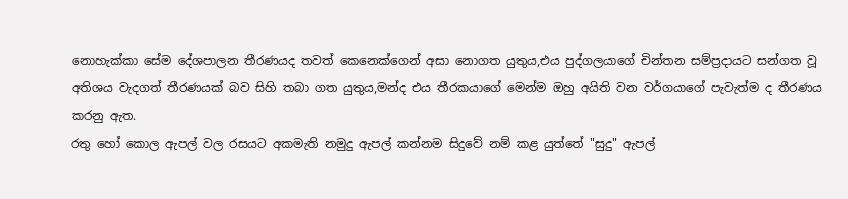නොහැක්කා සේම දේශපාලන තීරණයද තවත් කෙනෙක්ගෙන් අසා නොගත යුතුය,එය පුද්ගලයාගේ චින්තන සම්ප්‍රදායට සන්ගත වූ අතිශය වැදගත් තීරණයක් බව සිහි තබා ගත යුතුය,මන්ද එය තීරකයාගේ මෙන්ම ඔහු අයිති වන වර්ගයාගේ පැවැත්ම ද තීරණය කරනු ඇත.
රතු හෝ කොල ඇපල් වල රසයට අකමැති නමුදු ඇපල් කන්නම සිදුවේ නම් කළ යුත්තේ "සුදු" ඇපල්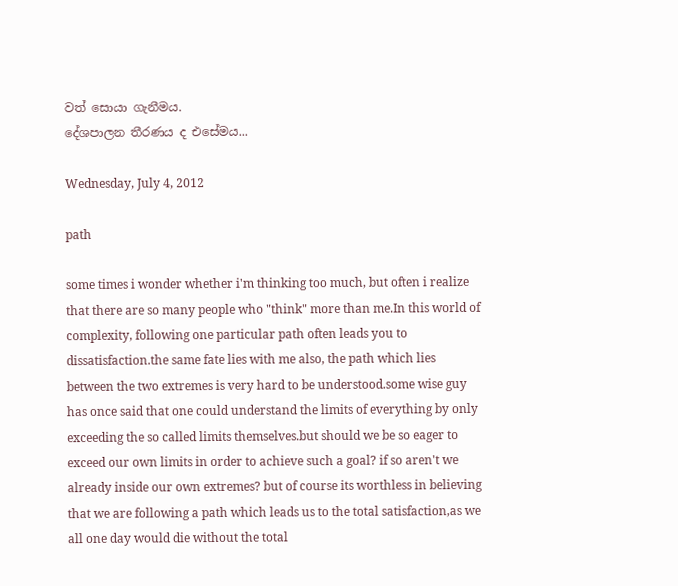වත් සොයා ගැනීමය.
දේශපාලන තීරණය ද එසේමය...

Wednesday, July 4, 2012

path

some times i wonder whether i'm thinking too much, but often i realize that there are so many people who "think" more than me.In this world of complexity, following one particular path often leads you to dissatisfaction.the same fate lies with me also, the path which lies between the two extremes is very hard to be understood.some wise guy has once said that one could understand the limits of everything by only exceeding the so called limits themselves.but should we be so eager to exceed our own limits in order to achieve such a goal? if so aren't we already inside our own extremes? but of course its worthless in believing that we are following a path which leads us to the total satisfaction,as we all one day would die without the total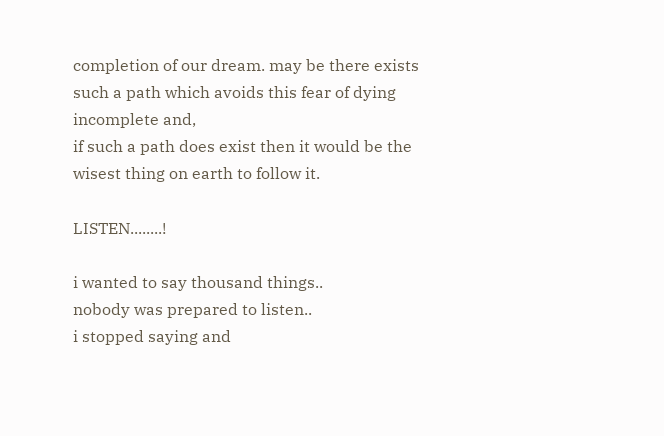completion of our dream. may be there exists such a path which avoids this fear of dying incomplete and,
if such a path does exist then it would be the wisest thing on earth to follow it.

LISTEN........!

i wanted to say thousand things..
nobody was prepared to listen..
i stopped saying and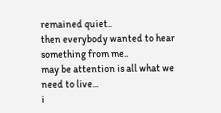remained quiet..
then everybody wanted to hear something from me..
may be attention is all what we need to live...
i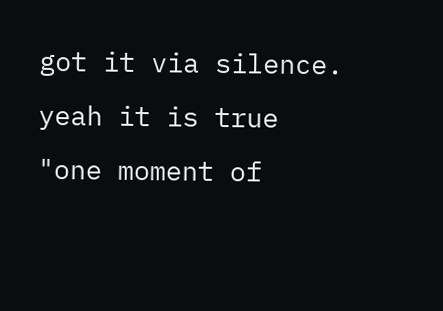got it via silence.
yeah it is true
"one moment of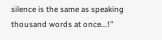silence is the same as speaking thousand words at once...!"